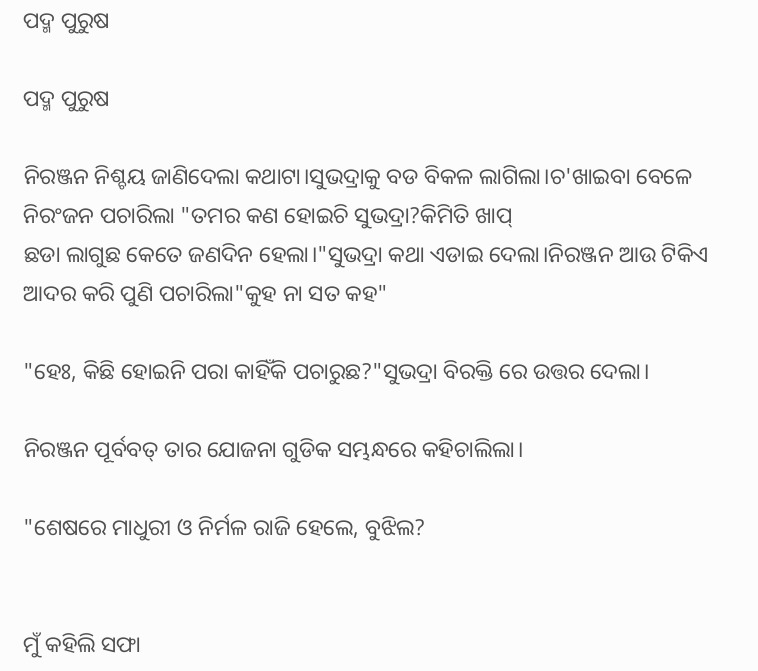ପଦ୍ମ ପୁରୁଷ

ପଦ୍ମ ପୁରୁଷ

ନିରଞ୍ଜନ ନିଶ୍ଚୟ ଜାଣିଦେଲା କଥାଟା।ସୁଭଦ୍ରାକୁ ବଡ ବିକଳ ଲାଗିଲା।ଚ'ଖାଇବା ବେଳେ ନିରଂଜନ ପଚାରିଲା "ତମର କଣ ହୋଇଚି ସୁଭଦ୍ରା?କିମିତି ଖାପ୍
ଛଡା ଲାଗୁଛ କେତେ ଜଣଦିନ ହେଲା।"ସୁଭଦ୍ରା କଥା ଏଡାଇ ଦେଲା।ନିରଞ୍ଜନ ଆଉ ଟିକିଏ ଆଦର କରି ପୁଣି ପଚାରିଲା"କୁହ ନା ସତ କହ"

"ହେଃ, କିଛି ହୋଇନି ପରା କାହିଁକି ପଚାରୁଛ?"ସୁଭଦ୍ରା ବିରକ୍ତି ରେ ଉତ୍ତର ଦେଲା।

ନିରଞ୍ଜନ ପୂର୍ବବତ୍ ତାର ଯୋଜନା ଗୁଡିକ ସମ୍ଭନ୍ଧରେ କହିଚାଲିଲା।

"ଶେଷରେ ମାଧୁରୀ ଓ ନିର୍ମଳ ରାଜି ହେଲେ, ବୁଝିଲ?


ମୁଁ କହିଲି ସଫା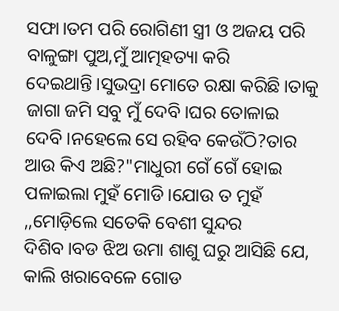ସଫା।ତମ ପରି ରୋଗିଣୀ ସ୍ତ୍ରୀ ଓ ଅଜୟ ପରି ବାଳୁଙ୍ଗା ପୁଅ,ମୁଁ ଆତ୍ମହତ୍ୟା କରି ଦେଇଥାନ୍ତି।ସୁଭଦ୍ରା ମୋତେ ରକ୍ଷା କରିଛି।ତାକୁ ଜାଗା ଜମି ସବୁ ମୁଁ ଦେବି।ଘର ତୋଳାଇ ଦେବି।ନହେଲେ ସେ ରହିବ କେଉଁଠି?ତାର ଆଉ କିଏ ଅଛି?"ମାଧୁରୀ ଗେଁ ଗେଁ ହୋଇ ପଳାଇଲା ମୁହଁ ମୋଡି।ଯୋଉ ତ ମୁହଁ ,,ମୋଡ଼ିଲେ ସତେକି ବେଶୀ ସୁନ୍ଦର ଦିଶିବ।ବଡ ଝିଅ ଉମା ଶାଶୁ ଘରୁ ଆସିଛି ଯେ, କାଲି ଖରାବେଳେ ଗୋଡ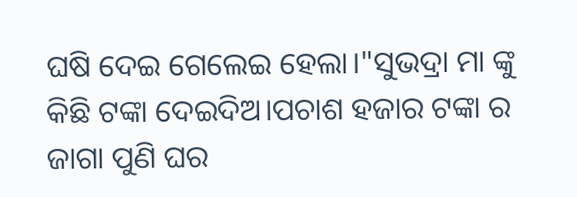ଘଷି ଦେଇ ଗେଲେଇ ହେଲା।"ସୁଭଦ୍ରା ମା ଙ୍କୁ କିଛି ଟଙ୍କା ଦେଇଦିଅ।ପଚାଶ ହଜାର ଟଙ୍କା ର ଜାଗା ପୁଣି ଘର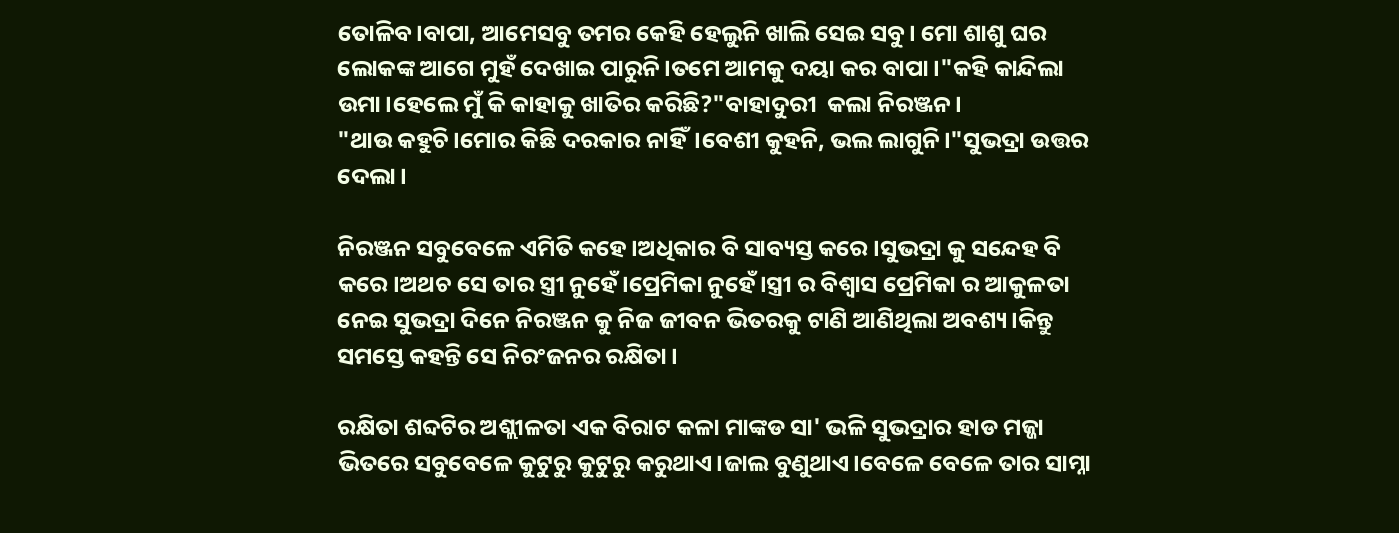ତୋଳିବ।ବାପା, ଆମେସବୁ ତମର କେହି ହେଲୁନି ଖାଲି ସେଇ ସବୁ। ମୋ ଶାଶୁ ଘର ଲୋକଙ୍କ ଆଗେ ମୁହଁ ଦେଖାଇ ପାରୁନି।ତମେ ଆମକୁ ଦୟା କର ବାପା।"କହି କାନ୍ଦିଲା ଉମା।ହେଲେ ମୁଁ କି କାହାକୁ ଖାତିର କରିଛି?"ବାହାଦୁରୀ  କଲା ନିରଞ୍ଜନ।
"ଥାଉ କହୁଚି।ମୋର କିଛି ଦରକାର ନାହିଁ।ବେଶୀ କୁହନି, ଭଲ ଲାଗୁନି।"ସୁଭଦ୍ରା ଉତ୍ତର ଦେଲା।

ନିରଞ୍ଜନ ସବୁବେଳେ ଏମିତି କହେ।ଅଧିକାର ବି ସାବ୍ୟସ୍ତ କରେ।ସୁଭଦ୍ରା କୁ ସନ୍ଦେହ ବି କରେ।ଅଥଚ ସେ ତାର ସ୍ତ୍ରୀ ନୁହେଁ।ପ୍ରେମିକା ନୁହେଁ।ସ୍ତ୍ରୀ ର ବିଶ୍ୱାସ ପ୍ରେମିକା ର ଆକୁଳତା ନେଇ ସୁଭଦ୍ରା ଦିନେ ନିରଞ୍ଜନ କୁ ନିଜ ଜୀବନ ଭିତରକୁ ଟାଣି ଆଣିଥିଲା ଅବଶ୍ୟ।କିନ୍ତୁ ସମସ୍ତେ କହନ୍ତି ସେ ନିରଂଜନର ରକ୍ଷିତା।

ରକ୍ଷିତା ଶବ୍ଦଟିର ଅଶ୍ଲୀଳତା ଏକ ବିରାଟ କଳା ମାଙ୍କଡ ସା' ଭଳି ସୁଭଦ୍ରାର ହାଡ ମଜ୍ଜା ଭିତରେ ସବୁବେଳେ କୁଟୁରୁ କୁଟୁରୁ କରୁଥାଏ।ଜାଲ ବୁଣୁଥାଏ।ବେଳେ ବେଳେ ତାର ସାମ୍ନା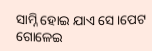ସାମ୍ନି ହୋଇ ଯାଏ ସେ।ପେଟ ଗୋଳେଇ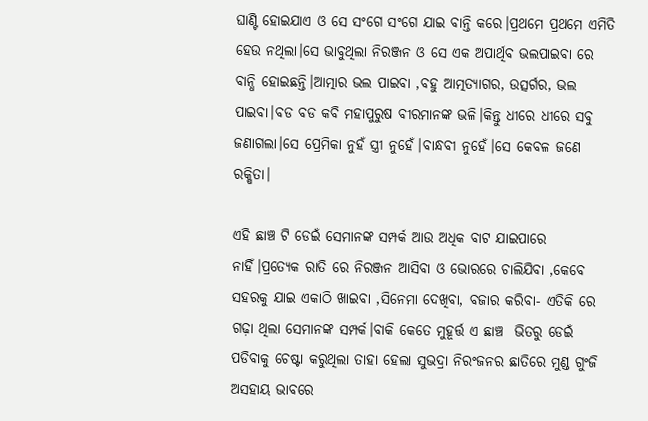ଘାଣ୍ଟି ହୋଇଯାଏ ଓ ସେ ସଂଗେ ସଂଗେ ଯାଇ ବାନ୍ତି କରେ।ପ୍ରଥମେ ପ୍ରଥମେ ଏମିତି ହେଉ ନଥିଲା।ସେ ଭାବୁଥିଲା ନିରଞ୍ଜନ ଓ ସେ ଏକ ଅପାର୍ଥିବ ଭଲପାଇବା ରେ ବାନ୍ଧି ହୋଇଛନ୍ତି।ଆତ୍ମାର ଭଲ ପାଇବା ,ବହୁ ଆତ୍ମତ୍ୟାଗର, ଉତ୍ସର୍ଗର, ଭଲ ପାଇବା।ବଡ ବଡ କବି ମହାପୁରୁଷ ବୀରମାନଙ୍କ ଭଳି।କିନ୍ତୁ ଧୀରେ ଧୀରେ ସବୁ ଜଣାଗଲା।ସେ ପ୍ରେମିକା ନୁହଁ ସ୍ତ୍ରୀ ନୁହେଁ।ବାନ୍ଧବୀ ନୁହେଁ।ସେ କେବଳ ଜଣେ ରକ୍ଷିତା।

ଏହି ଛାଞ୍ଚ ଟି ଡେଇଁ ସେମାନଙ୍କ ସମ୍ପର୍କ ଆଉ ଅଧିକ ବାଟ ଯାଇପାରେ ନାହିଁ।ପ୍ରତ୍ୟେକ ରାତି ରେ ନିରଞ୍ଜନ ଆସିବା ଓ ଭୋରରେ ଚାଲିଯିବା ,କେବେ ସହରକୁ ଯାଇ ଏକାଠି ଖାଇବା ,ସିନେମା ଦେଖିବା, ବଜାର କରିବା- ଏତିକି ରେ  ଗଢ଼ା ଥିଲା ସେମାନଙ୍କ ସମ୍ପର୍କ।ବାକି କେତେ ମୁହୂର୍ତ୍ତ ଏ ଛାଞ୍ଚ  ଭିତରୁ ଡେଇଁ ପଡିବାକୁ ଚେଷ୍ଟା କରୁଥିଲା ତାହା ହେଲା ସୁଭଦ୍ରା ନିରଂଜନର ଛାତିରେ ମୁଣ୍ଡ ଗୁଂଜି ଅସହାୟ ଭାବରେ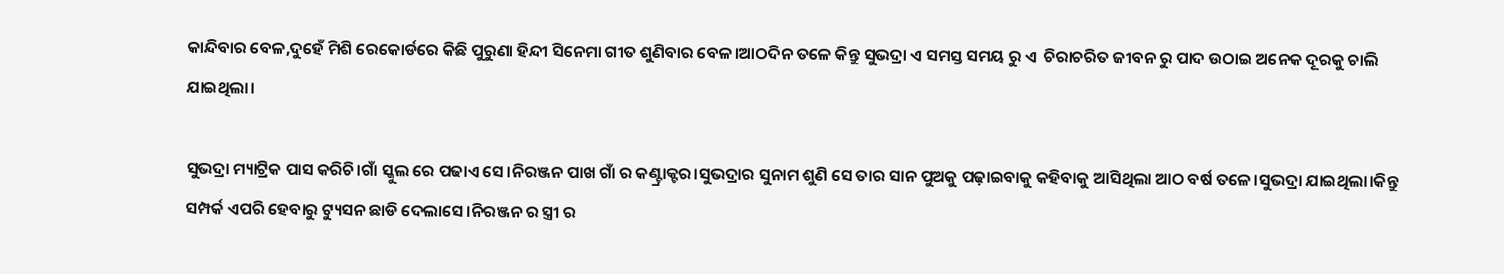କାନ୍ଦିବାର ବେଳ,ଦୁହେଁ ମିଶି ରେକୋର୍ଡରେ କିଛି ପୁରୁଣା ହିନ୍ଦୀ ସିନେମା ଗୀତ ଶୁଣିବାର ବେଳ।ଆଠଦିନ ତଳେ କିନ୍ତୁ ସୁଭଦ୍ରା ଏ ସମସ୍ତ ସମୟ ରୁ ଏ  ଚିରାଚରିତ ଜୀବନ ରୁ ପାଦ ଉଠାଇ ଅନେକ ଦୂରକୁ ଚାଲି ଯାଇଥିଲା।

ସୁଭଦ୍ରା ମ୍ୟାଟ୍ରିକ ପାସ କରିଚି।ଗାଁ ସ୍କୁଲ ରେ ପଢାଏ ସେ।ନିରଞ୍ଜନ ପାଖ ଗାଁ ର କଣ୍ଟ୍ରାକ୍ଟର।ସୁଭଦ୍ରାର ସୁନାମ ଶୁଣି ସେ ତାର ସାନ ପୁଅକୁ ପଢ଼ାଇବାକୁ କହିବାକୁ ଆସିଥିଲା ଆଠ ବର୍ଷ ତଳେ।ସୁଭଦ୍ରା ଯାଇଥିଲା।କିନ୍ତୁ ସମ୍ପର୍କ ଏପରି ହେବାରୁ ଟ୍ୟୁସନ ଛାଡି ଦେଲାସେ।ନିରଞ୍ଜନ ର ସ୍ତ୍ରୀ ର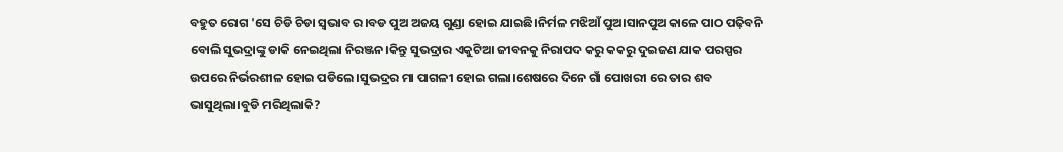ବହୁତ ରୋଗ 'ସେ ଚିଡି ଚିଡା ସ୍ଵଭାବ ର।ବଡ ପୁଅ ଅଜୟ ଗୁଣ୍ଡା ହୋଇ ଯାଇଛି।ନିର୍ମଳ ମଝିଆଁ ପୁଅ।ସାନପୁଅ କାଳେ ପାଠ ପଢ଼ିବନି ବୋଲି ସୁଭଦ୍ରାଙ୍କୁ ଡାକି ନେଇଥିଲା ନିରଞ୍ଜନ।କିନ୍ତୁ ସୁଭଦ୍ରାର ଏକୁଟିଆ ଜୀବନକୁ ନିରାପଦ କରୁ କକରୁ ଦୁଇଜଣ ଯାକ ପରସ୍ପର ଉପରେ ନିର୍ଭରଶୀଳ ହୋଇ ପଡିଲେ।ସୁଭଦ୍ରର ମା ପାଗଳୀ ହୋଇ ଗଲା।ଶେଷରେ ଦିନେ ଗାଁ ପୋଖରୀ ରେ ତାର ଶବ ଭାସୁଥିଲା।ବୁଡି ମରିଥିଲାକି?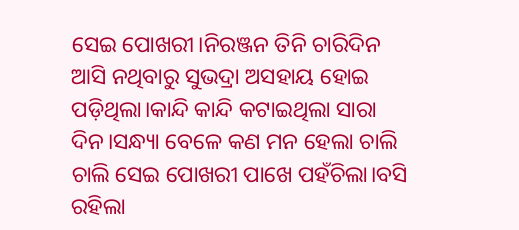ସେଇ ପୋଖରୀ।ନିରଞ୍ଜନ ତିନି ଚାରିଦିନ ଆସି ନଥିବାରୁ ସୁଭଦ୍ରା ଅସହାୟ ହୋଇ ପଡ଼ିଥିଲା।କାନ୍ଦି କାନ୍ଦି କଟାଇଥିଲା ସାରା ଦିନ।ସନ୍ଧ୍ୟା ବେଳେ କଣ ମନ ହେଲା ଚାଲି ଚାଲି ସେଇ ପୋଖରୀ ପାଖେ ପହଁଚିଲା।ବସି ରହିଲା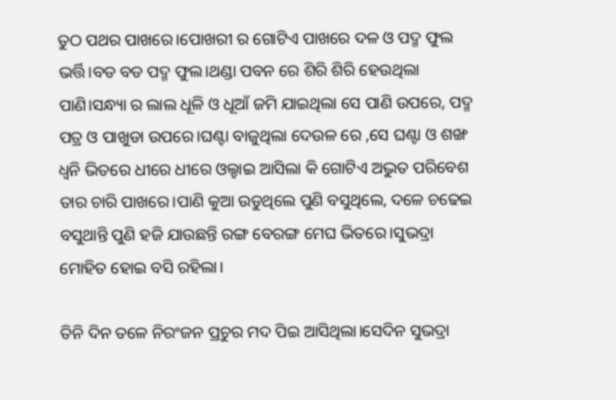ତୁଠ ପଥର ପାଖରେ।ପୋଖରୀ ର ଗୋଟିଏ ପାଖରେ ଦଳ ଓ ପଦ୍ମ ଫୁଲ ଭର୍ତ୍ତି।ବଡ ବଡ ପଦ୍ମ ଫୁଲ।ଥଣ୍ଡା ପବନ ରେ ଶିରି ଶିରି ହେଉଥିଲା ପାଣି।ସନ୍ଧ୍ୟା ର ଲାଲ ଧୂଳି ଓ ଧୂଆଁ ଜମି ଯାଇଥିଲା ସେ ପାଣି ଉପରେ, ପଦ୍ମ ପତ୍ର ଓ ପାଖୁଡା ଉପରେ।ଘଣ୍ଟା ବାଜୁଥିଲା ଦେଉଳ ରେ ,ସେ ଘଣ୍ଟା ଓ ଶଙ୍ଖ ଧ୍ୱନି ଭିତରେ ଧୀରେ ଧୀରେ ଓଲ୍ହାଇ ଆସିଲା କି ଗୋଟିଏ ଅଦ୍ଭୁତ ପରିବେଶ ତାର ଚାରି ପାଖରେ।ପାଣି କୁଆ ଉଡୁଥିଲେ ପୁଣି ବସୁଥିଲେ, ଦଳେ ଚଢେଇ ବସୁଥାନ୍ତି ପୁଣି ହଜି ଯାଉଛନ୍ତି ରଙ୍ଗ ବେରଙ୍ଗ ମେଘ ଭିତରେ।ସୁଭଦ୍ରା ମୋହିତ ହୋଇ ବସି ରହିଲା।

ତିନି ଦିନ ତଳେ ନିରଂଜନ ପ୍ରଚୁର ମଦ ପିଇ ଆସିଥିଲା।ସେଦିନ ସୁଭଦ୍ରା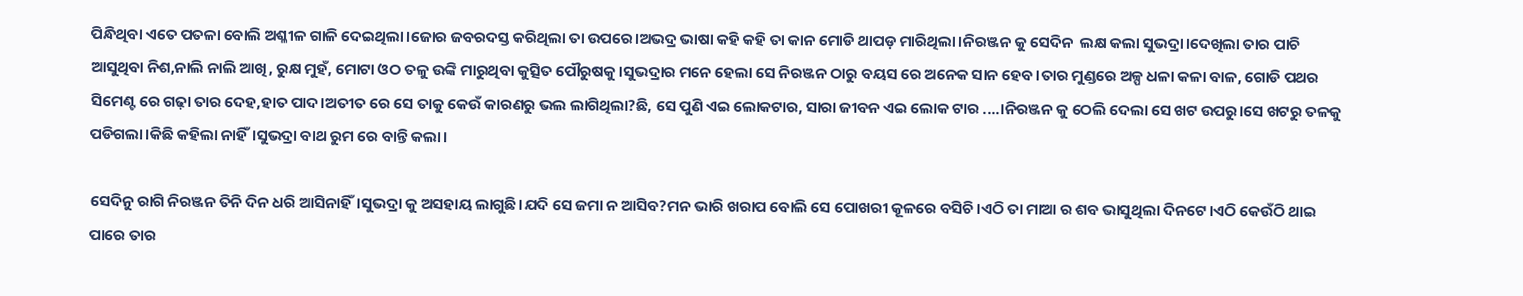ପିନ୍ଧିଥିବା ଏତେ ପତଳା ବୋଲି ଅଶ୍ଳୀଳ ଗାଳି ଦେଇଥିଲା।ଜୋର ଜବରଦସ୍ତ କରିଥିଲା ତା ଉପରେ।ଅଭଦ୍ର ଭାଷା କହି କହି ତା କାନ ମୋଡି ଥାପଡ଼ ମାରିଥିଲା।ନିରଞ୍ଜନ କୁ ସେଦିନ  ଲକ୍ଷ କଲା ସୁଭଦ୍ରା।ଦେଖିଲା ତାର ପାଚି ଆସୁଥିବା ନିଶ,ନାଲି ନାଲି ଆଖି, ରୁକ୍ଷ ମୁହଁ, ମୋଟା ଓଠ ତଳୁ ଉଙ୍କି ମାରୁଥିବା କୁତ୍ସିତ ପୌରୁଷକୁ।ସୁଭଦ୍ରାର ମନେ ହେଲା ସେ ନିରଞ୍ଜନ ଠାରୁ ବୟସ ରେ ଅନେକ ସାନ ହେବ।ତାର ମୁଣ୍ଡରେ ଅଳ୍ପ ଧଳା କଳା ବାଳ, ଗୋଡି ପଥର ସିମେଣ୍ଟ ରେ ଗଢ଼ା ତାର ଦେହ,ହାତ ପାଦ।ଅତୀତ ରେ ସେ ତାକୁ କେଉଁ କାରଣରୁ ଭଲ ଲାଗିଥିଲା?ଛି, ସେ ପୁଣି ଏଇ ଲୋକଟାର, ସାରା ଜୀବନ ଏଇ ଲୋକ ଟାର ....।ନିରଞ୍ଜନ କୁ ଠେଲି ଦେଲା ସେ ଖଟ ଉପରୁ।ସେ ଖଟରୁ ତଳକୁ ପଡିଗଲା।କିଛି କହିଲା ନାହିଁ।ସୁଭଦ୍ରା ବାଥ ରୁମ ରେ ବାନ୍ତି କଲା।

ସେଦିନୁ ରାଗି ନିରଞ୍ଜନ ତିନି ଦିନ ଧରି ଆସିନାହିଁ।ସୁଭଦ୍ରା କୁ ଅସହାୟ ଲାଗୁଛି।ଯଦି ସେ ଜମା ନ ଆସିବ?ମନ ଭାରି ଖରାପ ବୋଲି ସେ ପୋଖରୀ କୂଳରେ ବସିଚି।ଏଠି ତା ମାଆ ର ଶବ ଭାସୁଥିଲା ଦିନଟେ।ଏଠି କେଉଁଠି ଥାଇ ପାରେ ତାର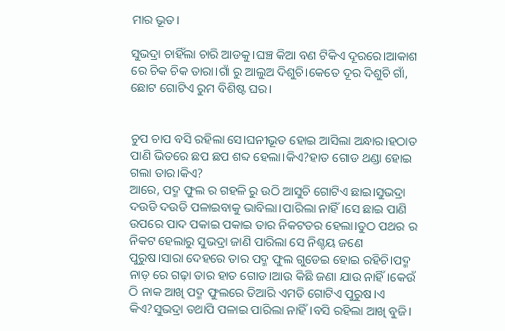ମାର ଭୂତ।

ସୁଭଦ୍ରା ଚାହିଁଲା ଚାରି ଆଡକୁ।ଘଞ୍ଚ କିଆ ବଣ ଟିକିଏ ଦୂରରେ।ଆକାଶ ରେ ଚିକ ଚିକ ତାରା।ଗାଁ ରୁ ଆଲୁଅ ଦିଶୁଚି।କେତେ ଦୂର ଦିଶୁଚି ଗାଁ, ଛୋଟ ଗୋଟିଏ ରୁମ ବିଶିଷ୍ଟ ଘର।


ଚୁପ ଚାପ ବସି ରହିଲା ସେ।ଘନୀଭୂତ ହୋଇ ଆସିଲା ଅନ୍ଧାର।ହଠାତ ପାଣି ଭିତରେ ଛପ ଛପ ଶବ୍ଦ ହେଲା।କିଏ?ହାତ ଗୋଡ ଥଣ୍ଡା ହୋଇ ଗଲା ତାର।କିଏ?
ଆରେ, ପଦ୍ମ ଫୁଲ ର ଗହଳି ରୁ ଉଠି ଆସୁଚି ଗୋଟିଏ ଛାଇ।ସୁଭଦ୍ରା ଦଉଡି ଦଉଡି ପଳାଇବାକୁ ଭାବିଲା।ପାରିଲା ନାହିଁ।ସେ ଛାଇ ପାଣି ଉପରେ ପାଦ ପକାଇ ପକାଇ ତାର ନିକଟତର ହେଲା।ତୁଠ ପଥର ର ନିକଟ ହେଲାରୁ ସୁଭଦ୍ରା ଜାଣି ପାରିଲା ସେ ନିଶ୍ଚୟ ଜଣେ ପୁରୁଷ।ସାରା ଦେହରେ ତାର ପଦ୍ମ ଫୁଲ ଗୁଡେଇ ହୋଇ ରହିଚି।ପଦ୍ମ ନାଡ଼ ରେ ଗଢ଼ା ତାର ହାତ ଗୋଡ।ଆଉ କିଛି ଜଣା ଯାଉ ନାହିଁ।କେଉଁ ଠି ନାକ ଆଖି ପଦ୍ମ ଫୁଲରେ ତିଆରି ଏମତି ଗୋଟିଏ ପୁରୁଷ।ଏ କିଏ?ସୁଭଦ୍ରା ତଥାପି ପଳାଇ ପାରିଲା ନାହିଁ।ବସି ରହିଲା ଆଖି ବୁଜି।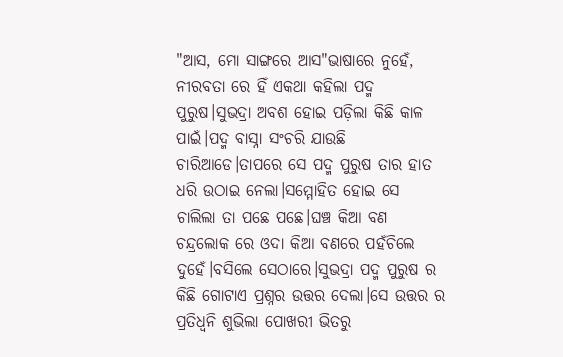"ଆସ, ମୋ ସାଙ୍ଗରେ ଆସ"ଭାଷାରେ ନୁହେଁ, ନୀରବତା ରେ ହିଁ ଏକଥା କହିଲା ପଦ୍ମ ପୁରୁଷ।ସୁଭଦ୍ରା ଅବଶ ହୋଇ ପଡ଼ିଲା କିଛି କାଳ ପାଇଁ।ପଦ୍ମ ବାସ୍ନା ସଂଚରି ଯାଉଛି ଚାରିଆଡେ।ତାପରେ ସେ ପଦ୍ମ ପୁରୁଷ ତାର ହାତ ଧରି ଉଠାଇ ନେଲା।ସମ୍ମୋହିତ ହୋଇ ସେ ଚାଲିଲା ତା ପଛେ ପଛେ।ଘଞ୍ଚ କିଆ ବଣ ଚନ୍ଦ୍ରଲୋକ ରେ ଓଦା କିଆ ବଣରେ ପହଁଚିଲେ ଦୁହେଁ।ବସିଲେ ସେଠାରେ।ସୁଭଦ୍ରା ପଦ୍ମ ପୁରୁଷ ର କିଛି ଗୋଟାଏ ପ୍ରଶ୍ନର ଉତ୍ତର ଦେଲା।ସେ ଉତ୍ତର ର ପ୍ରତିଧ୍ୱନି ଶୁଭିଲା ପୋଖରୀ ଭିତରୁ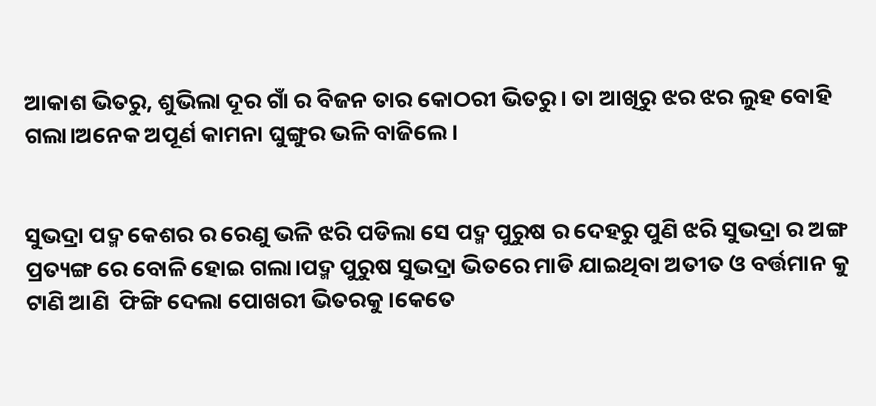ଆକାଶ ଭିତରୁ, ଶୁଭିଲା ଦୂର ଗାଁ ର ବିଜନ ତାର କୋଠରୀ ଭିତରୁ। ତା ଆଖିରୁ ଝର ଝର ଲୁହ ବୋହି ଗଲା।ଅନେକ ଅପୂର୍ଣ କାମନା ଘୁଙ୍ଗୁର ଭଳି ବାଜିଲେ ।


ସୁଭଦ୍ରା ପଦ୍ମ କେଶର ର ରେଣୁ ଭଳି ଝରି ପଡିଲା ସେ ପଦ୍ମ ପୁରୁଷ ର ଦେହରୁ ପୁଣି ଝରି ସୁଭଦ୍ରା ର ଅଙ୍ଗ ପ୍ରତ୍ୟଙ୍ଗ ରେ ବୋଳି ହୋଇ ଗଲା।ପଦ୍ମ ପୁରୁଷ ସୁଭଦ୍ରା ଭିତରେ ମାଡି ଯାଇଥିବା ଅତୀତ ଓ ବର୍ତ୍ତମାନ କୁ ଟାଣି ଆଣି  ଫିଙ୍ଗି ଦେଲା ପୋଖରୀ ଭିତରକୁ।କେତେ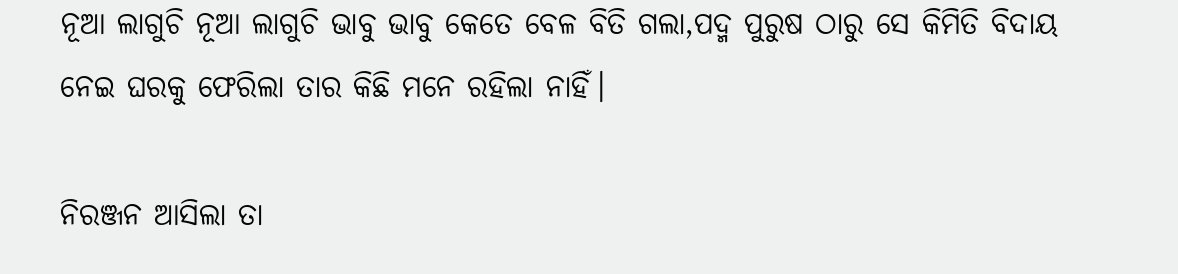ନୂଆ ଲାଗୁଚି ନୂଆ ଲାଗୁଚି ଭାବୁ ଭାବୁ କେତେ ବେଳ ବିତି ଗଲା,ପଦ୍ମ ପୁରୁଷ ଠାରୁ ସେ କିମିତି ବିଦାୟ ନେଇ ଘରକୁ ଫେରିଲା ତାର କିଛି ମନେ ରହିଲା ନାହିଁ।

ନିରଞ୍ଜନ ଆସିଲା ତା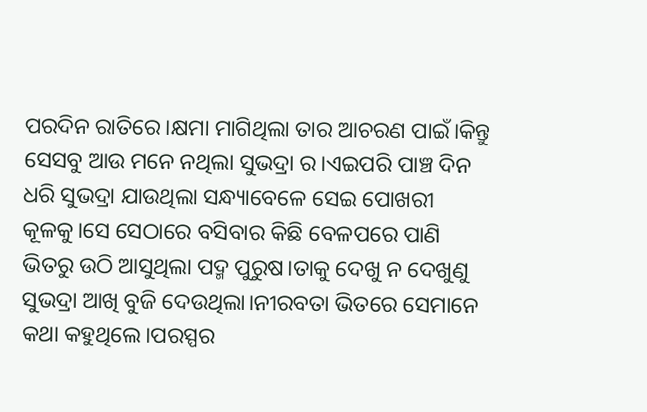ପରଦିନ ରାତିରେ।କ୍ଷମା ମାଗିଥିଲା ତାର ଆଚରଣ ପାଇଁ।କିନ୍ତୁ ସେସବୁ ଆଉ ମନେ ନଥିଲା ସୁଭଦ୍ରା ର।ଏଇପରି ପାଞ୍ଚ ଦିନ ଧରି ସୁଭଦ୍ରା ଯାଉଥିଲା ସନ୍ଧ୍ୟାବେଳେ ସେଇ ପୋଖରୀ କୂଳକୁ।ସେ ସେଠାରେ ବସିବାର କିଛି ବେଳପରେ ପାଣି ଭିତରୁ ଉଠି ଆସୁଥିଲା ପଦ୍ମ ପୁରୁଷ।ତାକୁ ଦେଖୁ ନ ଦେଖୁଣୁ ସୁଭଦ୍ରା ଆଖି ବୁଜି ଦେଉଥିଲା।ନୀରବତା ଭିତରେ ସେମାନେ କଥା କହୁଥିଲେ।ପରସ୍ପର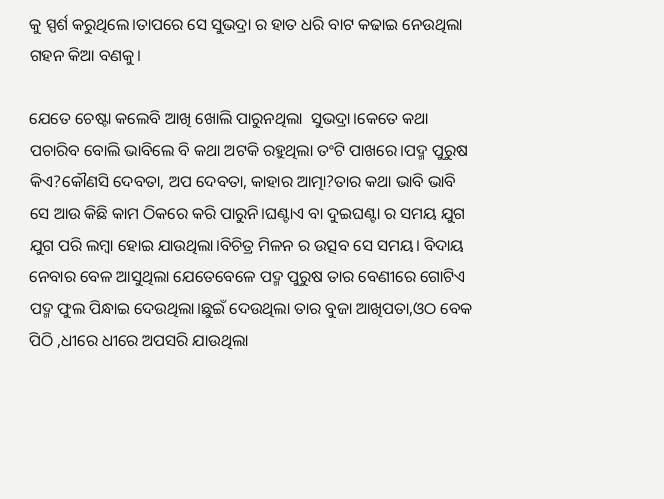କୁ ସ୍ପର୍ଶ କରୁଥିଲେ।ତାପରେ ସେ ସୁଭଦ୍ରା ର ହାତ ଧରି ବାଟ କଢାଇ ନେଉଥିଲା  ଗହନ କିଆ ବଣକୁ।

ଯେତେ ଚେଷ୍ଟା କଲେବି ଆଖି ଖୋଲି ପାରୁନଥିଲା  ସୁଭଦ୍ରା।କେତେ କଥା ପଚାରିବ ବୋଲି ଭାବିଲେ ବି କଥା ଅଟକି ରହୁଥିଲା ତଂଟି ପାଖରେ।ପଦ୍ମ ପୁରୁଷ କିଏ?କୌଣସି ଦେବତା, ଅପ ଦେବତା, କାହାର ଆତ୍ମା?ତାର କଥା ଭାବି ଭାବି ସେ ଆଉ କିଛି କାମ ଠିକରେ କରି ପାରୁନି।ଘଣ୍ଟାଏ ବା ଦୁଇଘଣ୍ଟା ର ସମୟ ଯୁଗ ଯୁଗ ପରି ଲମ୍ବା ହୋଇ ଯାଉଥିଲା।ବିଚିତ୍ର ମିଳନ ର ଉତ୍ସବ ସେ ସମୟ। ବିଦାୟ ନେବାର ବେଳ ଆସୁଥିଲା ଯେତେବେଳେ ପଦ୍ମ ପୁରୁଷ ତାର ବେଣୀରେ ଗୋଟିଏ ପଦ୍ମ ଫୁଲ ପିନ୍ଧାଇ ଦେଉଥିଲା।ଛୁଇଁ ଦେଉଥିଲା ତାର ବୁଜା ଆଖିପତା,ଓଠ ବେକ ପିଠି ,ଧୀରେ ଧୀରେ ଅପସରି ଯାଉଥିଲା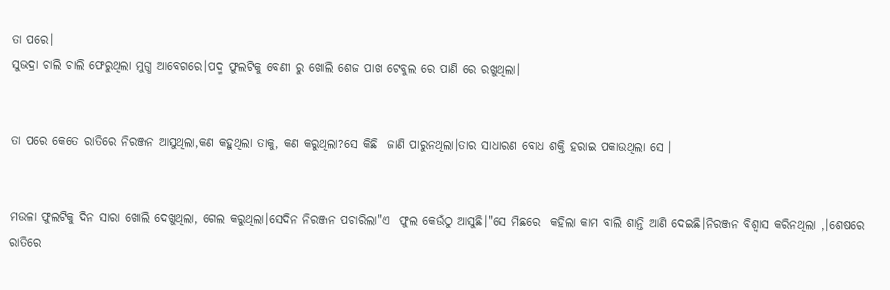ତା ପରେ।
ସୁଭଦ୍ରା ଚାଲି ଚାଲି ଫେରୁଥିଲା ମୁଗ୍ଧ ଆବେଗରେ।ପଦ୍ମ ଫୁଲଟିକୁ ବେଣୀ ରୁ ଖୋଲି ଶେଜ ପାଖ ଟେବୁଲ ରେ ପାଣି ରେ ରଖୁଥିଲା।


ତା ପରେ କେତେ ରାତିରେ ନିରଞ୍ଜନ ଆସୁଥିଲା,କଣ କହୁଥିଲା ତାକୁ, କଣ କରୁଥିଲା?ସେ କିଛି  ଜାଣି ପାରୁନଥିଲା।ତାର ସାଧାରଣ ବୋଧ ଶକ୍ତି ହରାଇ ପକାଉଥିଲା ସେ ।


ମଉଳା ଫୁଲଟିକୁ ଦିନ ସାରା ଖୋଲି ଦେଖୁଥିଲା, ଗେଲ କରୁଥିଲା।ସେଦିନ ନିରଞ୍ଜନ ପଚାରିଲା"ଏ  ଫୁଲ କେଉଁଠୁ ଆସୁଛି।"ସେ ମିଛରେ  କହିଲା କାମ ବାଲି ଶାନ୍ତି ଆଣି ଦେଇଛି।ନିରଞ୍ଜନ ବିଶ୍ୱାସ କରିନଥିଲା ,।ଶେଷରେ ରାତିରେ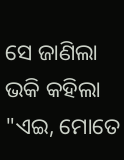ସେ ଜାଣିଲା ଭକି କହିଲା "ଏଇ, ମୋତେ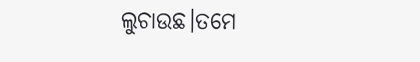ଲୁଚାଉଛ।ତମେ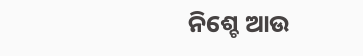ନିଶ୍ଚେ ଆଉ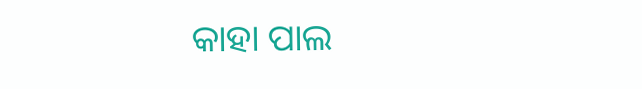କାହା ପାଲ